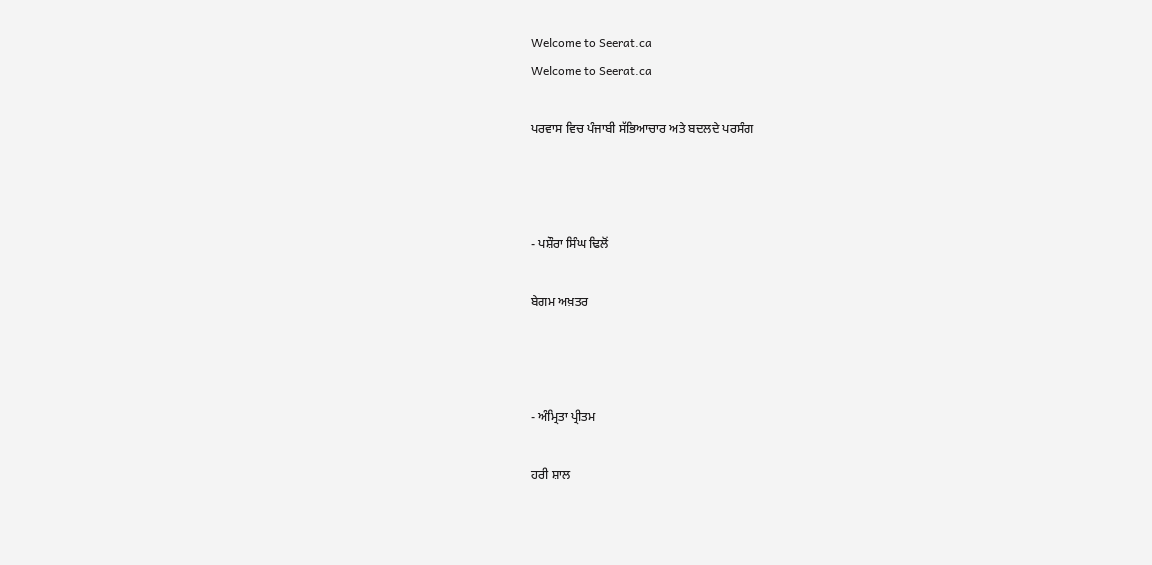Welcome to Seerat.ca
Welcome to Seerat.ca

ਪਰਵਾਸ ਵਿਚ ਪੰਜਾਬੀ ਸੱਭਿਆਚਾਰ ਅਤੇ ਬਦਲਦੇ ਪਰਸੰਗ



- ਪਸ਼ੌਰਾ ਸਿੰਘ ਢਿਲੋਂ

ਬੇਗਮ ਅਖ਼ਤਰ



- ਅੰਮ੍ਰਿਤਾ ਪ੍ਰੀਤਮ

ਹਰੀ ਸ਼ਾਲ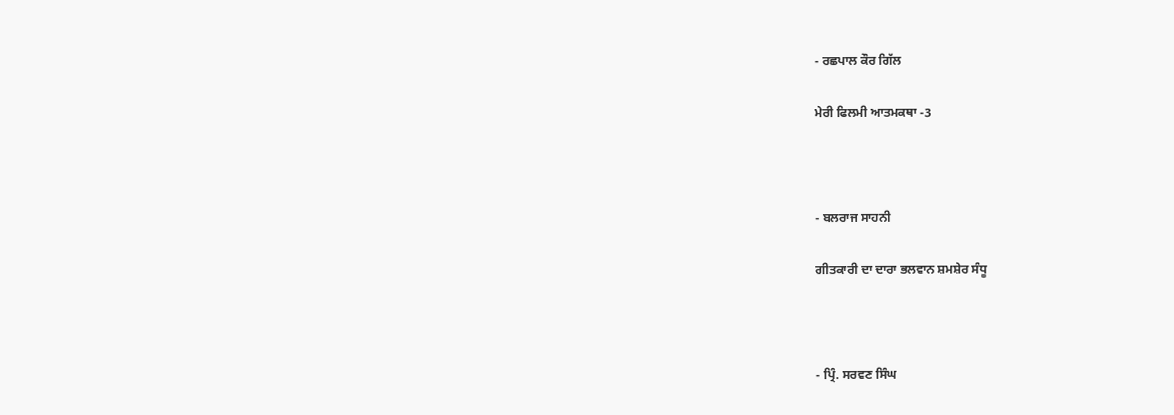- ਰਛਪਾਲ ਕੌਰ ਗਿੱਲ

ਮੇਰੀ ਫਿਲਮੀ ਆਤਮਕਥਾ -3



- ਬਲਰਾਜ ਸਾਹਨੀ

ਗੀਤਕਾਰੀ ਦਾ ਦਾਰਾ ਭਲਵਾਨ ਸ਼ਮਸ਼ੇਰ ਸੰਧੂ



- ਪ੍ਰਿੰ. ਸਰਵਣ ਸਿੰਘ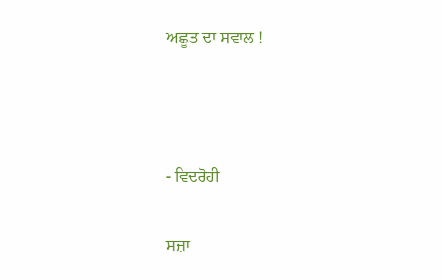ਅਛੂਤ ਦਾ ਸਵਾਲ !



- ਵਿਦਰੋਹੀ

ਸਜ਼ਾ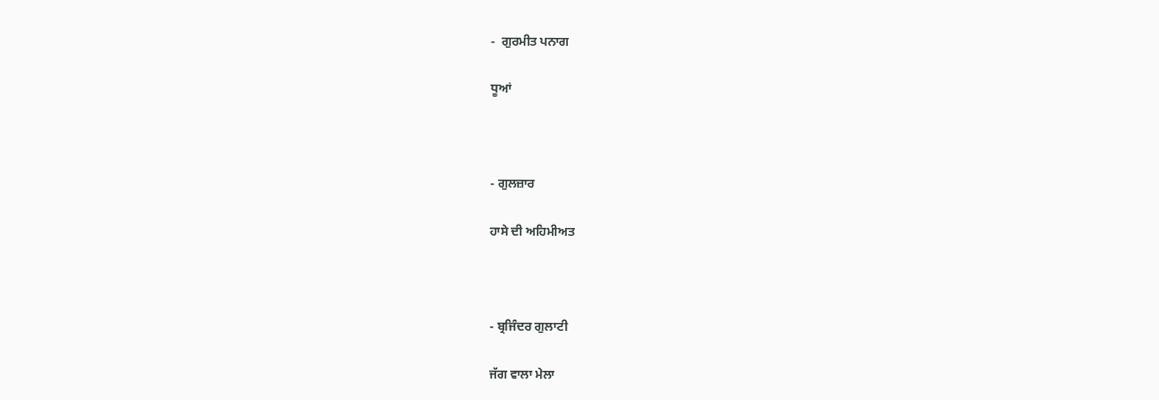-  ਗੁਰਮੀਤ ਪਨਾਗ

ਧੂਆਂ



- ਗੁਲਜ਼ਾਰ

ਹਾਸੇ ਦੀ ਅਹਿਮੀਅਤ



- ਬ੍ਰਜਿੰਦਰ ਗੁਲਾਟੀ

ਜੱਗ ਵਾਲਾ ਮੇਲਾ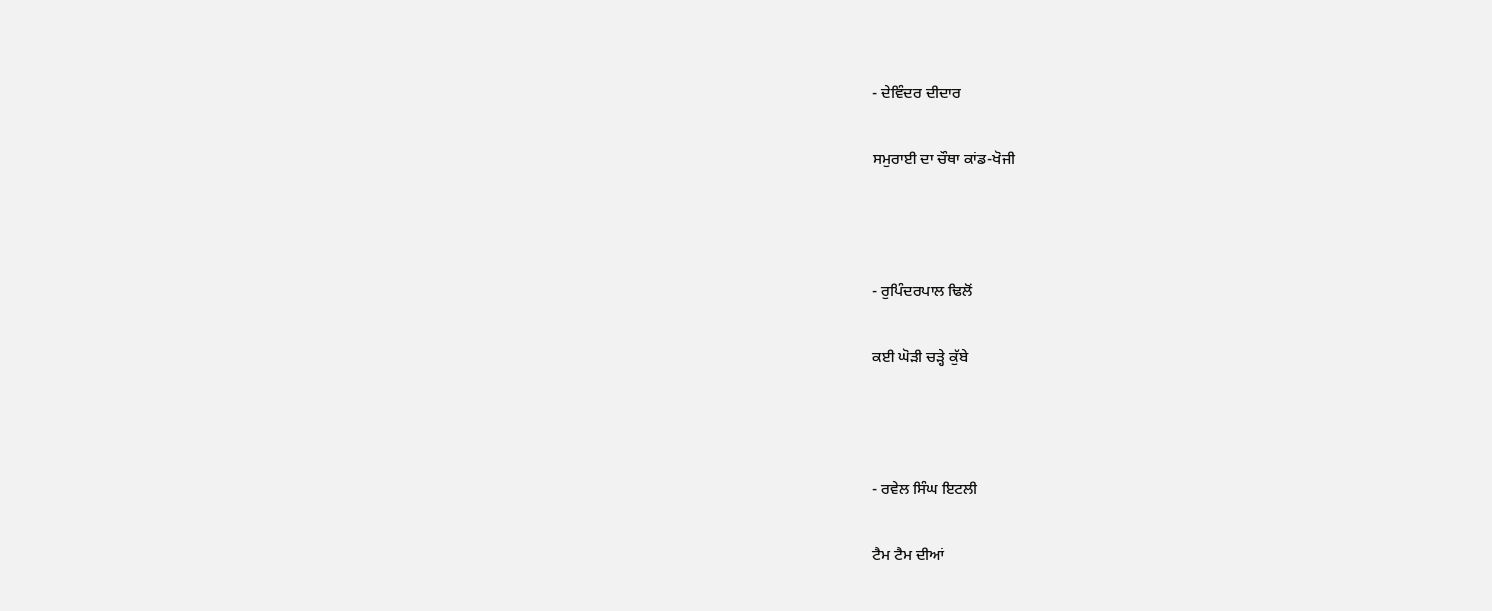- ਦੇਵਿੰਦਰ ਦੀਦਾਰ

ਸਮੁਰਾਈ ਦਾ ਚੌਥਾ ਕਾਂਡ-ਖੋਜੀ



- ਰੁਪਿੰਦਰਪਾਲ ਢਿਲੋਂ

ਕਈ ਘੋੜੀ ਚੜ੍ਹੇ ਕੁੱਬੇ



- ਰਵੇਲ ਸਿੰਘ ਇਟਲੀ

ਟੈਮ ਟੈਮ ਦੀਆਂ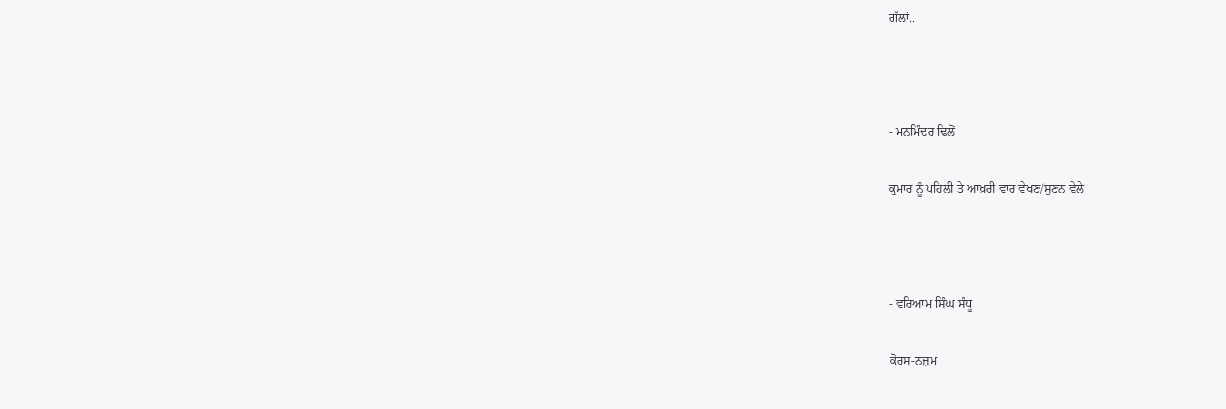ਗੱਲਾਂ..



- ਮਨਮਿੰਦਰ ਢਿਲੋਂ

ਕੁਮਾਰ ਨੂੰ ਪਹਿਲੀ ਤੇ ਆਖ਼ਰੀ ਵਾਰ ਵੇਖਣ/ਸੁਣਨ ਵੇਲੇ



- ਵਰਿਆਮ ਸਿੰਘ ਸੰਧੂ

ਕੋਰਸ-ਨਜ਼ਮ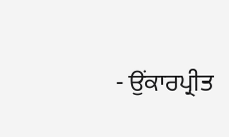- ਉਂਕਾਰਪ੍ਰੀਤ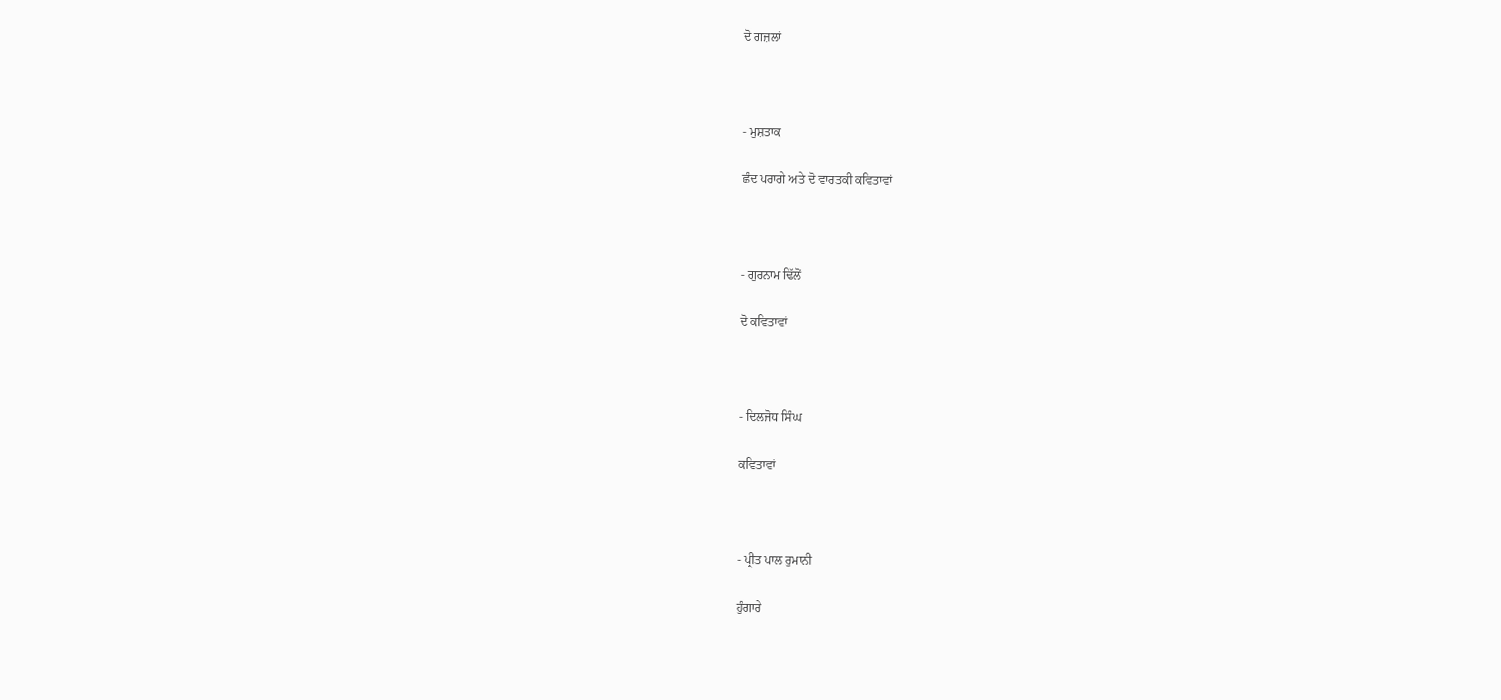ਦੋ ਗਜ਼ਲਾਂ



- ਮੁਸ਼ਤਾਕ

ਛੰਦ ਪਰਾਗੇ ਅਤੇ ਦੋ ਵਾਰਤਕੀ ਕਵਿਤਾਵਾਂ



- ਗੁਰਨਾਮ ਢਿੱਲੋਂ

ਦੋ ਕਵਿਤਾਵਾਂ



- ਦਿਲਜੋਧ ਸਿੰਘ

ਕਵਿਤਾਵਾਂ



- ਪ੍ਰੀਤ ਪਾਲ ਰੁਮਾਨੀ

ਹੁੰਗਾਰੇ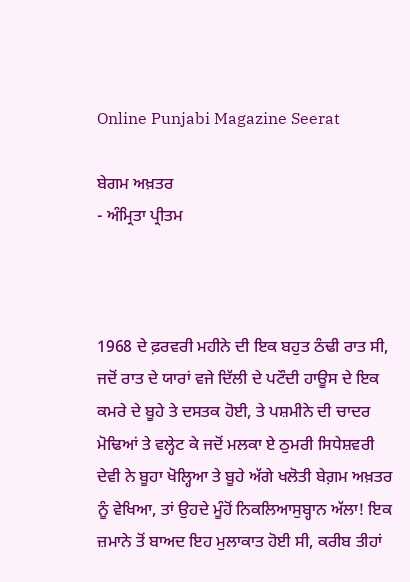Online Punjabi Magazine Seerat

ਬੇਗਮ ਅਖ਼ਤਰ
- ਅੰਮ੍ਰਿਤਾ ਪ੍ਰੀਤਮ



1968 ਦੇ ਫ਼ਰਵਰੀ ਮਹੀਨੇ ਦੀ ਇਕ ਬਹੁਤ ਠੰਢੀ ਰਾਤ ਸੀ, ਜਦੋਂ ਰਾਤ ਦੇ ਯਾਰਾਂ ਵਜੇ ਦਿੱਲੀ ਦੇ ਪਟੌਦੀ ਹਾਊਸ ਦੇ ਇਕ ਕਮਰੇ ਦੇ ਬੂਹੇ ਤੇ ਦਸਤਕ ਹੋਈ, ਤੇ ਪਸ਼ਮੀਨੇ ਦੀ ਚਾਦਰ ਮੋਢਿਆਂ ਤੇ ਵਲ੍ਹੇਟ ਕੇ ਜਦੋਂ ਮਲਕਾ ਏ ਠੁਮਰੀ ਸਿਧੇਸ਼ਵਰੀ ਦੇਵੀ ਨੇ ਬੂਹਾ ਖੋਲ੍ਹਿਆ ਤੇ ਬੂਹੇ ਅੱਗੇ ਖਲੋਤੀ ਬੇਗ਼ਮ ਅਖ਼ਤਰ ਨੂੰ ਵੇਖਿਆ, ਤਾਂ ਉਹਦੇ ਮੂੰਹੋਂ ਨਿਕਲਿਆਸੁਬ੍ਹਾਨ ਅੱਲਾ! ਇਕ ਜ਼ਮਾਨੇ ਤੋਂ ਬਾਅਦ ਇਹ ਮੁਲਾਕਾਤ ਹੋਈ ਸੀ, ਕਰੀਬ ਤੀਹਾਂ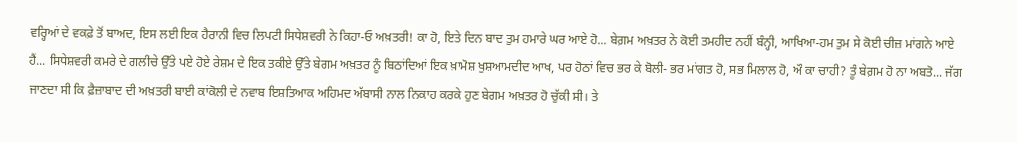ਵਰ੍ਹਿਆਂ ਦੇ ਵਕਫ਼ੇ ਤੋਂ ਬਾਅਦ, ਇਸ ਲਈ ਇਕ ਹੈਰਾਨੀ ਵਿਚ ਲਿਪਟੀ ਸਿਧੇਸ਼ਵਰੀ ਨੇ ਕਿਹਾ-ਓ ਅਖ਼ਤਰੀ! ਕਾ ਹੋ, ਇਤੇ ਦਿਨ ਬਾਦ ਤੁਮ ਹਮਾਰੇ ਘਰ ਆਏ ਹੋ... ਬੇਗ਼ਮ ਅਖ਼ਤਰ ਨੇ ਕੋਈ ਤਮਹੀਦ ਨਹੀਂ ਬੰਨ੍ਹੀ, ਆਖਿਆ-ਹਮ ਤੁਮ ਸੇ ਕੋਈ ਚੀਜ਼ ਮਾਂਗਨੇ ਆਏ ਹੈਂ... ਸਿਧੇਸ਼ਵਰੀ ਕਮਰੇ ਦੇ ਗਲੀਚੇ ਉੱਤੇ ਪਏ ਹੋਏ ਰੇਸ਼ਮ ਦੇ ਇਕ ਤਕੀਏ ਉੱਤੇ ਬੇਗਮ ਅਖ਼ਤਰ ਨੂੰ ਬਿਠਾਂਦਿਆਂ ਇਕ ਖ਼ਾਮੋਸ਼ ਖੁਸ਼ਆਮਦੀਦ ਆਖ, ਪਰ ਹੋਠਾਂ ਵਿਚ ਭਰ ਕੇ ਬੋਲੀ- ਭਰ ਮਾਂਗਤ ਹੋ, ਸਭ ਮਿਲਾਲ ਹੋ, ਔ ਕਾ ਚਾਹੀ? ਤੂੰ ਬੇਗ਼ਮ ਹੋ ਨਾ ਅਬਤੋ... ਜੱਗ ਜਾਣਦਾ ਸੀ ਕਿ ਫ਼ੈਜ਼ਾਬਾਦ ਦੀ ਅਖ਼ਤਰੀ ਬਾਈ ਕਾਂਕੋਲੀ ਦੇ ਨਵਾਬ ਇਸ਼ਤਿਆਕ ਅਹਿਮਦ ਅੱਬਾਸੀ ਨਾਲ ਨਿਕਾਹ ਕਰਕੇ ਹੁਣ ਬੇਗਮ ਅਖ਼ਤਰ ਹੋ ਚੁੱਕੀ ਸੀ। ਤੇ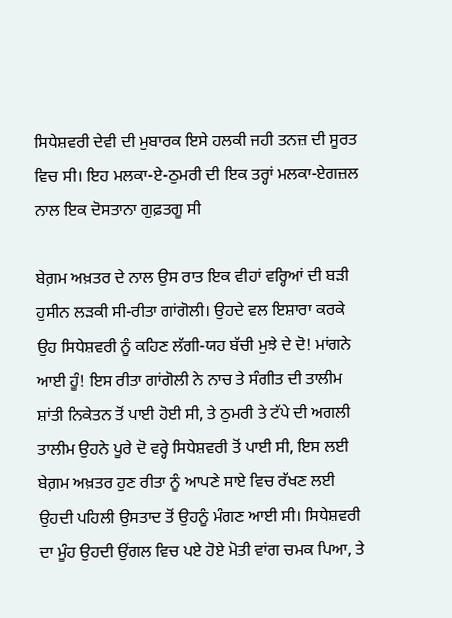ਸਿਧੇਸ਼ਵਰੀ ਦੇਵੀ ਦੀ ਮੁਬਾਰਕ ਇਸੇ ਹਲਕੀ ਜਹੀ ਤਨਜ਼ ਦੀ ਸੂਰਤ ਵਿਚ ਸੀ। ਇਹ ਮਲਕਾ-ਏ-ਠੁਮਰੀ ਦੀ ਇਕ ਤਰ੍ਹਾਂ ਮਲਕਾ-ਏਗਜ਼ਲ ਨਾਲ ਇਕ ਦੋਸਤਾਨਾ ਗੁਫ਼ਤਗੂ ਸੀ

ਬੇਗ਼ਮ ਅਖ਼ਤਰ ਦੇ ਨਾਲ ਉਸ ਰਾਤ ਇਕ ਵੀਹਾਂ ਵਰ੍ਹਿਆਂ ਦੀ ਬੜੀ ਹੁਸੀਨ ਲੜਕੀ ਸੀ-ਰੀਤਾ ਗਾਂਗੋਲੀ। ਉਹਦੇ ਵਲ ਇਸ਼ਾਰਾ ਕਰਕੇ ਉਹ ਸਿਧੇਸ਼ਵਰੀ ਨੂੰ ਕਹਿਣ ਲੱਗੀ-ਯਹ ਬੱਚੀ ਮੁਝੇ ਦੇ ਦੋ! ਮਾਂਗਨੇ ਆਈ ਹੂੰ! ਇਸ ਰੀਤਾ ਗਾਂਗੋਲੀ ਨੇ ਨਾਚ ਤੇ ਸੰਗੀਤ ਦੀ ਤਾਲੀਮ ਸ਼ਾਂਤੀ ਨਿਕੇਤਨ ਤੋਂ ਪਾਈ ਹੋਈ ਸੀ, ਤੇ ਠੁਮਰੀ ਤੇ ਟੱਪੇ ਦੀ ਅਗਲੀ ਤਾਲੀਮ ਉਹਨੇ ਪੂਰੇ ਦੋ ਵਰ੍ਹੇ ਸਿਧੇਸ਼ਵਰੀ ਤੋਂ ਪਾਈ ਸੀ, ਇਸ ਲਈ ਬੇਗ਼ਮ ਅਖ਼ਤਰ ਹੁਣ ਰੀਤਾ ਨੂੰ ਆਪਣੇ ਸਾਏ ਵਿਚ ਰੱਖਣ ਲਈ ਉਹਦੀ ਪਹਿਲੀ ਉਸਤਾਦ ਤੋਂ ਉਹਨੂੰ ਮੰਗਣ ਆਈ ਸੀ। ਸਿਧੇਸ਼ਵਰੀ ਦਾ ਮੂੰਹ ਉਹਦੀ ਉਂਗਲ ਵਿਚ ਪਏ ਹੋਏ ਮੋਤੀ ਵਾਂਗ ਚਮਕ ਪਿਆ, ਤੇ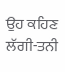ਉਹ ਕਹਿਣ ਲੱਗੀ-ਤਨੀ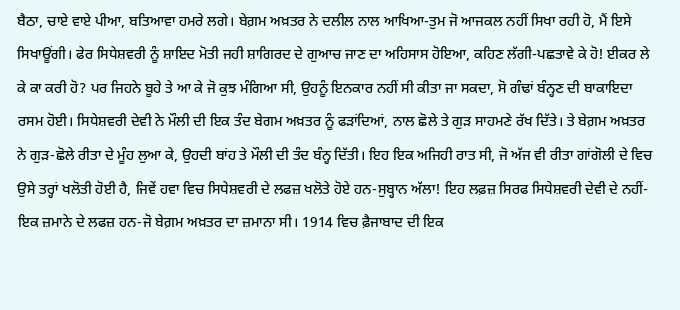ਬੈਠਾ, ਚਾਏ ਵਾਏ ਪੀਆ, ਬਤਿਆਵਾ ਹਮਰੇ ਲਗੇ। ਬੇਗ਼ਮ ਅਖ਼ਤਰ ਨੇ ਦਲੀਲ ਨਾਲ ਆਖਿਆ-ਤੁਮ ਜੋ ਆਜਕਲ ਨਹੀਂ ਸਿਖਾ ਰਹੀ ਹੋ, ਮੈਂ ਇਸੇ ਸਿਖਾਊਂਗੀ। ਫੇਰ ਸਿਧੇਸ਼ਵਰੀ ਨੂੰ ਸ਼ਾਇਦ ਮੋਤੀ ਜਹੀ ਸ਼ਾਗਿਰਦ ਦੇ ਗੁਆਚ ਜਾਣ ਦਾ ਅਹਿਸਾਸ ਹੋਇਆ, ਕਹਿਣ ਲੱਗੀ-ਪਛਤਾਵੇ ਕੇ ਹੋ! ਈਕਰ ਲੇ ਕੇ ਕਾ ਕਰੀ ਹੋ? ਪਰ ਜਿਹਨੇ ਬੂਹੇ ਤੇ ਆ ਕੇ ਜੋ ਕੁਝ ਮੰਗਿਆ ਸੀ, ਉਹਨੂੰ ਇਨਕਾਰ ਨਹੀਂ ਸੀ ਕੀਤਾ ਜਾ ਸਕਦਾ, ਸੋ ਗੰਢਾਂ ਬੰਨ੍ਹਣ ਦੀ ਬਾਕਾਇਦਾ ਰਸਮ ਹੋਈ। ਸਿਧੇਸ਼ਵਰੀ ਦੇਵੀ ਨੇ ਮੌਲੀ ਦੀ ਇਕ ਤੰਦ ਬੇਗਮ ਅਖ਼ਤਰ ਨੂੰ ਫੜਾਂਦਿਆਂ, ਨਾਲ ਛੋਲੇ ਤੇ ਗੁੜ ਸਾਹਮਣੇ ਰੱਖ ਦਿੱਤੇ। ਤੇ ਬੇਗ਼ਮ ਅਖ਼ਤਰ ਨੇ ਗੁੜ-ਛੋਲੇ ਰੀਤਾ ਦੇ ਮੂੰਹ ਲੁਆ ਕੇ, ਉਹਦੀ ਬਾਂਹ ਤੇ ਮੌਲੀ ਦੀ ਤੰਦ ਬੰਨ੍ਹ ਦਿੱਤੀ। ਇਹ ਇਕ ਅਜਿਹੀ ਰਾਤ ਸੀ, ਜੋ ਅੱਜ ਵੀ ਰੀਤਾ ਗਾਂਗੋਲੀ ਦੇ ਵਿਚ ਉਸੇ ਤਰ੍ਹਾਂ ਖਲੋਤੀ ਹੋਈ ਹੈ, ਜਿਵੇਂ ਹਵਾ ਵਿਚ ਸਿਧੇਸ਼ਵਰੀ ਦੇ ਲਫਜ਼ ਖਲੋਤੇ ਹੋਏ ਹਨ-ਸੁਬ੍ਹਾਨ ਅੱਲਾ! ਇਹ ਲਫ਼ਜ਼ ਸਿਰਫ ਸਿਧੇਸ਼ਵਰੀ ਦੇਵੀ ਦੇ ਨਹੀਂ-ਇਕ ਜ਼ਮਾਨੇ ਦੇ ਲਫਜ਼ ਹਨ-ਜੋ ਬੇਗ਼ਮ ਅਖ਼ਤਰ ਦਾ ਜ਼ਮਾਨਾ ਸੀ। 1914 ਵਿਚ ਫ਼ੈਜਾਬਾਦ ਦੀ ਇਕ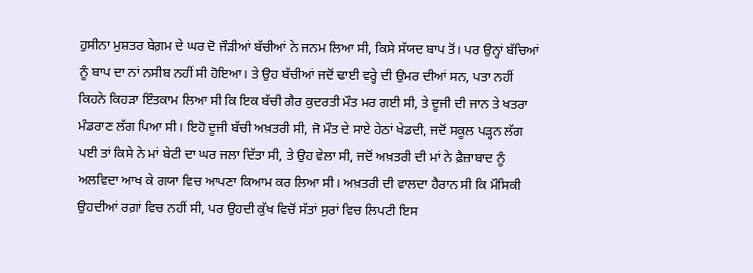ਹੁਸੀਨਾ ਮੁਸ਼ਤਰ ਬੇਗ਼ਮ ਦੇ ਘਰ ਦੋ ਜੌੜੀਆਂ ਬੱਚੀਆਂ ਨੇ ਜਨਮ ਲਿਆ ਸੀ, ਕਿਸੇ ਸੱਯਦ ਬਾਪ ਤੋਂ। ਪਰ ਉਨ੍ਹਾਂ ਬੱਚਿਆਂ ਨੂੰ ਬਾਪ ਦਾ ਨਾਂ ਨਸੀਬ ਨਹੀਂ ਸੀ ਹੋਇਆ। ਤੇ ਉਹ ਬੱਚੀਆਂ ਜਦੋਂ ਢਾਈ ਵਰ੍ਹੇ ਦੀ ਉਮਰ ਦੀਆਂ ਸਨ, ਪਤਾ ਨਹੀਂ ਕਿਹਨੇ ਕਿਹੜਾ ਇੰਤਕਾਮ ਲਿਆ ਸੀ ਕਿ ਇਕ ਬੱਚੀ ਗੈਰ ਕੁਦਰਤੀ ਮੌਤ ਮਰ ਗਈ ਸੀ, ਤੇ ਦੂਜੀ ਦੀ ਜਾਨ ਤੇ ਖਤਰਾ ਮੰਡਰਾਣ ਲੱਗ ਪਿਆ ਸੀ। ਇਹੋ ਦੂਜੀ ਬੱਚੀ ਅਖ਼ਤਰੀ ਸੀ, ਜੋ ਮੌਤ ਦੇ ਸਾਏ ਹੇਠਾਂ ਖੇਡਦੀ, ਜਦੋਂ ਸਕੂਲ ਪੜ੍ਹਨ ਲੱਗ ਪਈ ਤਾਂ ਕਿਸੇ ਨੇ ਮਾਂ ਬੇਟੀ ਦਾ ਘਰ ਜਲਾ ਦਿੱਤਾ ਸੀ, ਤੇ ਉਹ ਵੇਲਾ ਸੀ, ਜਦੋਂ ਅਖ਼ਤਰੀ ਦੀ ਮਾਂ ਨੇ ਫ਼ੈਜ਼ਾਬਾਦ ਨੂੰ ਅਲਵਿਦਾ ਆਖ ਕੇ ਗਯਾ ਵਿਚ ਆਪਣਾ ਕਿਆਮ ਕਰ ਲਿਆ ਸੀ। ਅਖ਼ਤਰੀ ਦੀ ਵਾਲਦਾ ਹੈਰਾਨ ਸੀ ਕਿ ਮੌਸਿਕੀ ਉਹਦੀਆਂ ਰਗ਼ਾਂ ਵਿਚ ਨਹੀਂ ਸੀ, ਪਰ ਉਹਦੀ ਕੁੱਖ ਵਿਚੋਂ ਸੱਤਾਂ ਸੁਰਾਂ ਵਿਚ ਲਿਪਟੀ ਇਸ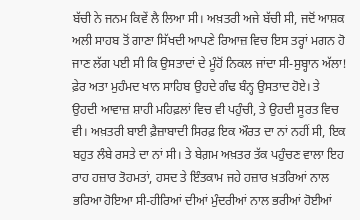ਬੱਚੀ ਨੇ ਜਨਮ ਕਿਵੇਂ ਲੈ ਲਿਆ ਸੀ। ਅਖ਼ਤਰੀ ਅਜੇ ਬੱਚੀ ਸੀ, ਜਦੋਂ ਆਸ਼ਕ ਅਲੀ ਸਾਹਬ ਤੋਂ ਗਾਣਾ ਸਿੱਖਦੀ ਆਪਣੇ ਰਿਆਜ਼ ਵਿਚ ਇਸ ਤਰ੍ਹਾਂ ਮਗਨ ਹੋ ਜਾਣ ਲੱਗ ਪਈ ਸੀ ਕਿ ਉਸਤਾਦਾਂ ਦੇ ਮੂੰਹੋਂ ਨਿਕਲ ਜਾਂਦਾ ਸੀ-ਸੁਬ੍ਹਾਨ ਅੱਲਾ! ਫ਼ੇਰ ਅਤਾ ਮੁਹੰਮਦ ਖਾਨ ਸਾਹਿਬ ਉਹਦੇ ਗੰਢ ਬੰਨ੍ਹ ਉਸਤਾਦ ਹੋਏ। ਤੇ ਉਹਦੀ ਆਵਾਜ਼ ਸ਼ਾਹੀ ਮਹਿਫ਼ਲਾਂ ਵਿਚ ਵੀ ਪਹੁੰਚੀ, ਤੇ ਉਹਦੀ ਸੂਰਤ ਵਿਚ ਵੀ। ਅਖ਼ਤਰੀ ਬਾਈ ਫ਼ੈਜ਼ਾਬਾਦੀ ਸਿਰਫ਼ ਇਕ ਔਰਤ ਦਾ ਨਾਂ ਨਹੀਂ ਸੀ, ਇਕ ਬਹੁਤ ਲੰਬੇ ਰਸਤੇ ਦਾ ਨਾਂ ਸੀ। ਤੇ ਬੇਗ਼ਮ ਅਖ਼ਤਰ ਤੱਕ ਪਹੁੰਚਣ ਵਾਲਾ ਇਹ ਰਾਹ ਹਜ਼ਾਰ ਤੋਹਮਤਾਂ, ਹਸਦ ਤੇ ਇੰਤਕਾਮ ਜਹੇ ਹਜ਼ਾਰ ਖ਼ਤਰਿਆਂ ਨਾਲ ਭਰਿਆ ਹੋਇਆ ਸੀ-ਹੀਰਿਆਂ ਦੀਆਂ ਮੁੰਦਰੀਆਂ ਨਾਲ ਭਰੀਆਂ ਹੋਈਆਂ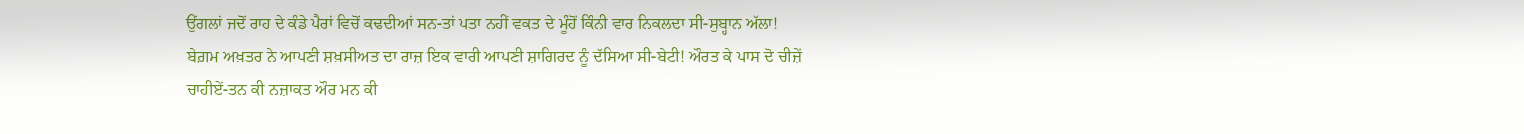ਉਂਗਲਾਂ ਜਦੋਂ ਰਾਹ ਦੇ ਕੰਡੇ ਪੈਰਾਂ ਵਿਚੋਂ ਕਢਦੀਆਂ ਸਨ-ਤਾਂ ਪਤਾ ਨਹੀਂ ਵਕਤ ਦੇ ਮੂੰਹੋਂ ਕਿੰਨੀ ਵਾਰ ਨਿਕਲਦਾ ਸੀ-ਸੁਬ੍ਹਾਨ ਅੱਲਾ! ਬੇਗ਼ਮ ਅਖ਼ਤਰ ਨੇ ਆਪਣੀ ਸ਼ਖ਼ਸੀਅਤ ਦਾ ਰਾਜ਼ ਇਕ ਵਾਰੀ ਆਪਣੀ ਸ਼ਾਗਿਰਦ ਨੂੰ ਦੱਸਿਆ ਸੀ-ਬੇਟੀ! ਔਰਤ ਕੇ ਪਾਸ ਦੋ ਚੀਜ਼ੇਂ ਚਾਹੀਏਂ-ਤਨ ਕੀ ਨਜ਼ਾਕਤ ਔਰ ਮਨ ਕੀ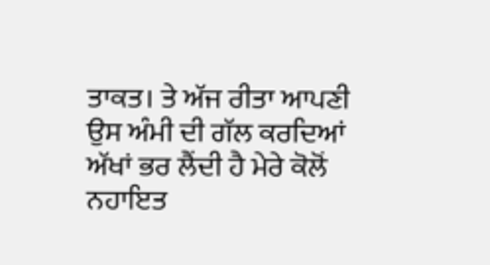ਤਾਕਤ। ਤੇ ਅੱਜ ਰੀਤਾ ਆਪਣੀ ਉਸ ਅੰਮੀ ਦੀ ਗੱਲ ਕਰਦਿਆਂ ਅੱਖਾਂ ਭਰ ਲੈਂਦੀ ਹੈ ਮੇਰੇ ਕੋਲੋਂ ਨਹਾਇਤ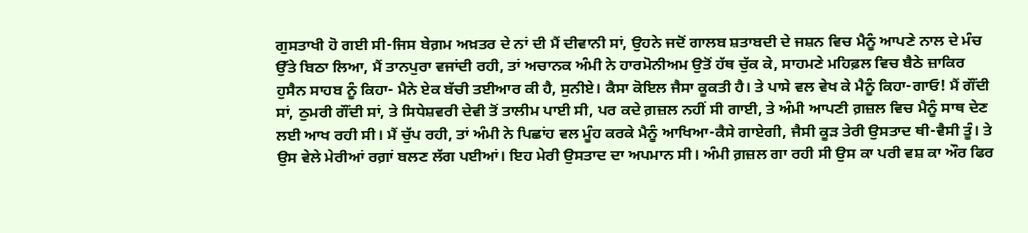ਗੁਸਤਾਖੀ ਹੋ ਗਈ ਸੀ-ਜਿਸ ਬੇਗ਼ਮ ਅਖ਼ਤਰ ਦੇ ਨਾਂ ਦੀ ਮੈਂ ਦੀਵਾਨੀ ਸਾਂ, ਉਹਨੇ ਜਦੋਂ ਗਾਲਬ ਸ਼ਤਾਬਦੀ ਦੇ ਜਸ਼ਨ ਵਿਚ ਮੈਨੂੰ ਆਪਣੇ ਨਾਲ ਦੇ ਮੰਚ ਉੱਤੇ ਬਿਠਾ ਲਿਆ, ਮੈਂ ਤਾਨਪੁਰਾ ਵਜਾਂਦੀ ਰਹੀ, ਤਾਂ ਅਚਾਨਕ ਅੰਮੀ ਨੇ ਹਾਰਮੋਨੀਅਮ ਉਤੋਂ ਹੱਥ ਚੁੱਕ ਕੇ, ਸਾਹਮਣੇ ਮਹਿਫ਼ਲ ਵਿਚ ਬੈਠੇ ਜ਼ਾਕਿਰ ਹੁਸੈਨ ਸਾਹਬ ਨੂੰ ਕਿਹਾ- ਮੈਨੇ ਏਕ ਬੱਚੀ ਤਈਆਰ ਕੀ ਹੈ, ਸੁਨੀਏ। ਕੈਸਾ ਕੋਇਲ ਜੈਸਾ ਕੂਕਤੀ ਹੈ। ਤੇ ਪਾਸੇ ਵਲ ਵੇਖ ਕੇ ਮੈਨੂੰ ਕਿਹਾ-ਗਾਓ! ਮੈਂ ਗੌਂਦੀ ਸਾਂ, ਠੁਮਰੀ ਗੌਂਦੀ ਸਾਂ, ਤੇ ਸਿਧੇਸ਼ਵਰੀ ਦੇਵੀ ਤੋਂ ਤਾਲੀਮ ਪਾਈ ਸੀ, ਪਰ ਕਦੇ ਗ਼ਜ਼ਲ ਨਹੀਂ ਸੀ ਗਾਈ, ਤੇ ਅੰਮੀ ਆਪਣੀ ਗ਼ਜ਼ਲ ਵਿਚ ਮੈਨੂੰ ਸਾਥ ਦੇਣ ਲਈ ਆਖ ਰਹੀ ਸੀ। ਮੈਂ ਚੁੱਪ ਰਹੀ, ਤਾਂ ਅੰਮੀ ਨੇ ਪਿਛਾਂਹ ਵਲ ਮੂੰਹ ਕਰਕੇ ਮੈਨੂੰ ਆਖਿਆ-ਕੈਸੇ ਗਾਏਗੀ, ਜੈਸੀ ਕੂੜ ਤੇਰੀ ਉਸਤਾਦ ਥੀ-ਵੈਸੀ ਤੂੰ। ਤੇ ਉਸ ਵੇਲੇ ਮੇਰੀਆਂ ਰਗ਼ਾਂ ਬਲਣ ਲੱਗ ਪਈਆਂ। ਇਹ ਮੇਰੀ ਉਸਤਾਦ ਦਾ ਅਪਮਾਨ ਸੀ। ਅੰਮੀ ਗ਼ਜ਼ਲ ਗਾ ਰਹੀ ਸੀ ਉਸ ਕਾ ਪਰੀ ਵਸ਼ ਕਾ ਔਰ ਫਿਰ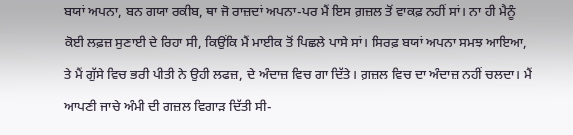ਬਯਾਂ ਅਪਨਾ, ਬਨ ਗਯਾ ਰਕੀਬ, ਥਾ ਜੋ ਰਾਜ਼ਦਾਂ ਅਪਨਾ-ਪਰ ਮੈਂ ਇਸ ਗ਼ਜ਼ਲ ਤੋਂ ਵਾਕਫ਼ ਨਹੀਂ ਸਾਂ। ਨਾ ਹੀ ਮੈਨੂੰ ਕੋਈ ਲਫ਼ਜ਼ ਸੁਣਾਈ ਦੇ ਰਿਹਾ ਸੀ, ਕਿਉਂਕਿ ਮੈਂ ਮਾਈਕ ਤੋਂ ਪਿਛਲੇ ਪਾਸੇ ਸਾਂ। ਸਿਰਫ਼ ਬਯਾਂ ਅਪਨਾ ਸਮਝ ਆਇਆ, ਤੇ ਮੈਂ ਗੁੱਸੇ ਵਿਚ ਭਰੀ ਪੀਤੀ ਨੇ ਉਹੀ ਲਫਜ਼, ਦੇ ਅੰਦਾਜ਼ ਵਿਚ ਗਾ ਦਿੱਤੇ। ਗ਼ਜ਼ਲ ਵਿਚ ਦਾ ਅੰਦਾਜ਼ ਨਹੀਂ ਚਲਦਾ। ਮੈਂ ਆਪਣੀ ਜਾਚੇ ਅੰਮੀ ਦੀ ਗਜ਼ਲ ਵਿਗਾੜ ਦਿੱਤੀ ਸੀ-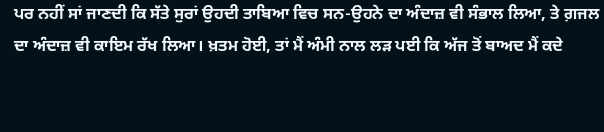ਪਰ ਨਹੀਂ ਸਾਂ ਜਾਣਦੀ ਕਿ ਸੱਤੇ ਸੁਰਾਂ ਉਹਦੀ ਤਾਬਿਆ ਵਿਚ ਸਨ-ਉਹਨੇ ਦਾ ਅੰਦਾਜ਼ ਵੀ ਸੰਭਾਲ ਲਿਆ, ਤੇ ਗ਼ਜਲ ਦਾ ਅੰਦਾਜ਼ ਵੀ ਕਾਇਮ ਰੱਖ ਲਿਆ। ਖ਼ਤਮ ਹੋਈ, ਤਾਂ ਮੈਂ ਅੰਮੀ ਨਾਲ ਲੜ ਪਈ ਕਿ ਅੱਜ ਤੋਂ ਬਾਅਦ ਮੈਂ ਕਦੇ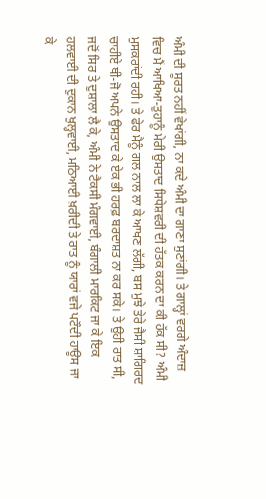ਅੰਮੀ ਦੀ ਸੂਰਤ ਨਹੀਂ ਵੇਖਾਂਗੀ, ਨਾ ਕਦੇ ਅੰਮੀ ਦਾ ਗਾਣਾ ਸੁਣਾਂਗੀ। ਤੇ ਗਾਲ੍ਹਾਂ ਵਰਗੇ ਅੰਦਾਜ਼ ਵਿਚ ਮੈਂ ਆਖਿਆ-ਤੁਹਾਨੂੰ ਮੇਰੀ ਉਸਤਾਦ ਸਿਧੇਸ਼ਵਰੀ ਦੀ ਹੱਤਕ ਕਰਨ ਦਾ ਕੀ ਹੱਕ ਸੀ? ਅੰਮੀ ਮੁਸਕਰਾਂਦੀ ਰਹੀ। ਤੇ ਫੇਰ ਮੈਨੂੰ ਗਲ ਨਾਲ ਲਾ ਕੇ ਆਖਣ ਲੱਗੀ, ਬਸ ਮੁਝੇ ਤੇਰੇ ਜੈਸੀ ਸ਼ਾਗਿਰਦ ਚਾਹੀਏ ਥੀ-ਜੋ ਅਪਨੇ ਉਸਤਾਦ ਕੇ ਏਕ ਭੀ ਹਰਫ਼ ਬਰਦਾਸ਼ਤ ਨਾ ਕਰ ਸਕੇ। ਤੇ ਉਹੀ ਰਾਤ ਸੀ, ਜਦੋਂ ਸਿਰ ਤੇ ਦੁਸ਼ਾਲਾ ਲੈ ਕੇ, ਅੰਮੀ ਨੇ ਟੈਕਸੀ ਮੰਗਵਾਈ, ਬੰਗਾਲੀ ਮਾਰਕਿਟ ਜਾ ਕੇ ਇਕ ਹਲਵਾਈ ਦੀ ਦੁਕਾਨ ਖੁਲ੍ਹਵਾਈ, ਮਠਿਆਈ ਖ਼ਰੀਦੀ ਤੇ ਰਾਤ ਨੂੰ ਯਾਰਾਂ ਵਜੇ ਪਟੌਦੀ ਹਾਊਸ ਜਾ ਕੇ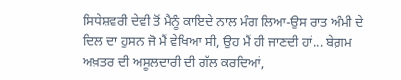ਸਿਧੇਸ਼ਵਰੀ ਦੇਵੀ ਤੋਂ ਮੈਨੂੰ ਕਾਇਦੇ ਨਾਲ ਮੰਗ ਲਿਆ-ਉਸ ਰਾਤ ਅੰਮੀ ਦੇ ਦਿਲ ਦਾ ਹੁਸਨ ਜੋ ਮੈਂ ਵੇਖਿਆ ਸੀ, ਉਹ ਮੈਂ ਹੀ ਜਾਣਦੀ ਹਾਂ... ਬੇਗ਼ਮ ਅਖ਼ਤਰ ਦੀ ਅਸੂਲਦਾਰੀ ਦੀ ਗੱਲ ਕਰਦਿਆਂ,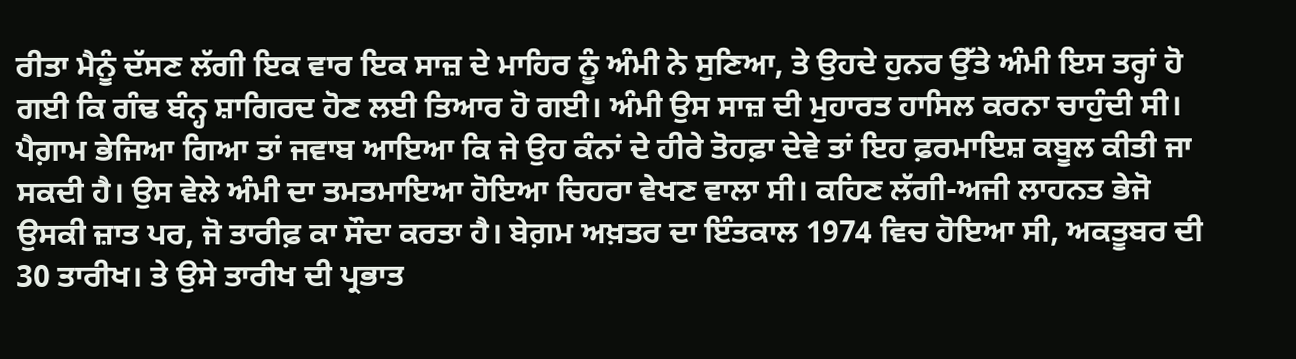ਰੀਤਾ ਮੈਨੂੰ ਦੱਸਣ ਲੱਗੀ ਇਕ ਵਾਰ ਇਕ ਸਾਜ਼ ਦੇ ਮਾਹਿਰ ਨੂੰ ਅੰਮੀ ਨੇ ਸੁਣਿਆ, ਤੇ ਉਹਦੇ ਹੁਨਰ ਉੱਤੇ ਅੰਮੀ ਇਸ ਤਰ੍ਹਾਂ ਹੋ ਗਈ ਕਿ ਗੰਢ ਬੰਨ੍ਹ ਸ਼ਾਗਿਰਦ ਹੋਣ ਲਈ ਤਿਆਰ ਹੋ ਗਈ। ਅੰਮੀ ਉਸ ਸਾਜ਼ ਦੀ ਮੁਹਾਰਤ ਹਾਸਿਲ ਕਰਨਾ ਚਾਹੁੰਦੀ ਸੀ। ਪੈਗ਼ਾਮ ਭੇਜਿਆ ਗਿਆ ਤਾਂ ਜਵਾਬ ਆਇਆ ਕਿ ਜੇ ਉਹ ਕੰਨਾਂ ਦੇ ਹੀਰੇ ਤੋਹਫ਼ਾ ਦੇਵੇ ਤਾਂ ਇਹ ਫ਼ਰਮਾਇਸ਼ ਕਬੂਲ ਕੀਤੀ ਜਾ ਸਕਦੀ ਹੈ। ਉਸ ਵੇਲੇ ਅੰਮੀ ਦਾ ਤਮਤਮਾਇਆ ਹੋਇਆ ਚਿਹਰਾ ਵੇਖਣ ਵਾਲਾ ਸੀ। ਕਹਿਣ ਲੱਗੀ-ਅਜੀ ਲਾਹਨਤ ਭੇਜੋ ਉਸਕੀ ਜ਼ਾਤ ਪਰ, ਜੋ ਤਾਰੀਫ਼ ਕਾ ਸੌਦਾ ਕਰਤਾ ਹੈ। ਬੇਗ਼ਮ ਅਖ਼ਤਰ ਦਾ ਇੰਤਕਾਲ 1974 ਵਿਚ ਹੋਇਆ ਸੀ, ਅਕਤੂਬਰ ਦੀ 30 ਤਾਰੀਖ। ਤੇ ਉਸੇ ਤਾਰੀਖ ਦੀ ਪ੍ਰਭਾਤ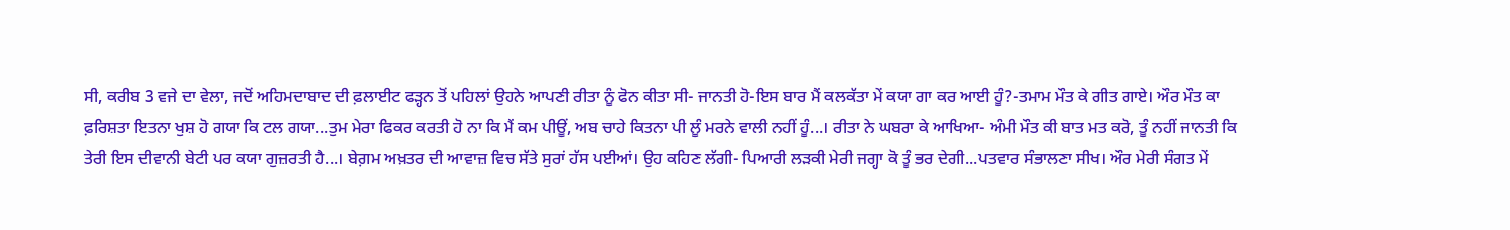ਸੀ, ਕਰੀਬ 3 ਵਜੇ ਦਾ ਵੇਲਾ, ਜਦੋਂ ਅਹਿਮਦਾਬਾਦ ਦੀ ਫ਼ਲਾਈਟ ਫੜ੍ਹਨ ਤੋਂ ਪਹਿਲਾਂ ਉਹਨੇ ਆਪਣੀ ਰੀਤਾ ਨੂੰ ਫੋਨ ਕੀਤਾ ਸੀ- ਜਾਨਤੀ ਹੋ-ਇਸ ਬਾਰ ਮੈਂ ਕਲਕੱਤਾ ਮੇਂ ਕਯਾ ਗਾ ਕਰ ਆਈ ਹੂੰ?-ਤਮਾਮ ਮੌਤ ਕੇ ਗੀਤ ਗਾਏ। ਔਰ ਮੌਤ ਕਾ ਫ਼ਰਿਸ਼ਤਾ ਇਤਨਾ ਖੁਸ਼ ਹੋ ਗਯਾ ਕਿ ਟਲ ਗਯਾ...ਤੁਮ ਮੇਰਾ ਫਿਕਰ ਕਰਤੀ ਹੋ ਨਾ ਕਿ ਮੈਂ ਕਮ ਪੀਊਂ, ਅਬ ਚਾਹੇ ਕਿਤਨਾ ਪੀ ਲੂੰ ਮਰਨੇ ਵਾਲੀ ਨਹੀਂ ਹੂੰ...। ਰੀਤਾ ਨੇ ਘਬਰਾ ਕੇ ਆਖਿਆ- ਅੰਮੀ ਮੌਤ ਕੀ ਬਾਤ ਮਤ ਕਰੋ, ਤੂੰ ਨਹੀਂ ਜਾਨਤੀ ਕਿ ਤੇਰੀ ਇਸ ਦੀਵਾਨੀ ਬੇਟੀ ਪਰ ਕਯਾ ਗੁਜ਼ਰਤੀ ਹੈ...। ਬੇਗ਼ਮ ਅਖ਼ਤਰ ਦੀ ਆਵਾਜ਼ ਵਿਚ ਸੱਤੇ ਸੁਰਾਂ ਹੱਸ ਪਈਆਂ। ਉਹ ਕਹਿਣ ਲੱਗੀ- ਪਿਆਰੀ ਲੜਕੀ ਮੇਰੀ ਜਗ੍ਹਾ ਕੋ ਤੂੰ ਭਰ ਦੇਗੀ...ਪਤਵਾਰ ਸੰਭਾਲਣਾ ਸੀਖ। ਔਰ ਮੇਰੀ ਸੰਗਤ ਮੇਂ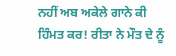ਨਹੀਂ ਅਬ ਅਕੇਲੇ ਗਾਨੇ ਕੀ ਹਿੰਮਤ ਕਰ! ਰੀਤਾ ਨੇ ਮੌਤ ਦੇ ਨੂੰ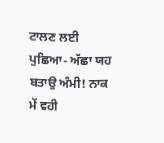ਟਾਲਣ ਲਈ ਪੁਛਿਆ- ਅੱਛਾ ਯਹ ਬਤਾਉ ਅੰਮੀ! ਨਾਕ ਮੇਂ ਵਹੀ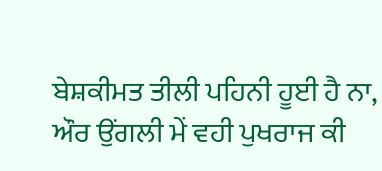ਬੇਸ਼ਕੀਮਤ ਤੀਲੀ ਪਹਿਨੀ ਹੂਈ ਹੈ ਨਾ, ਔਰ ਉਂਗਲੀ ਮੇਂ ਵਹੀ ਪੁਖਰਾਜ ਕੀ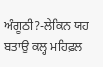ਅੰਗੂਠੀ?-ਲੇਕਿਨ ਯਹ ਬਤਾਉ ਕਲ੍ਹ ਮਹਿਫ਼ਲ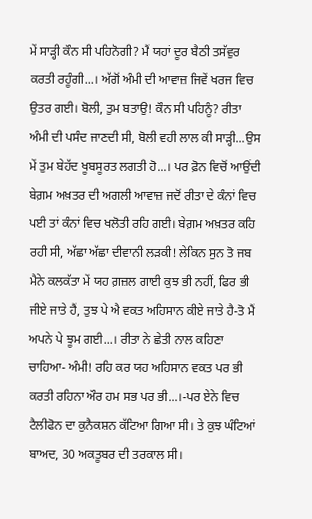ਮੇਂ ਸਾੜ੍ਹੀ ਕੌਨ ਸੀ ਪਹਿਨੋਗੀ? ਮੈਂ ਯਹਾਂ ਦੂਰ ਬੈਠੀ ਤਸੱਵੁਰ ਕਰਤੀ ਰਹੂੰਗੀ...। ਅੱਗੋਂ ਅੰਮੀ ਦੀ ਆਵਾਜ਼ ਜਿਵੇਂ ਖਰਜ ਵਿਚ ਉਤਰ ਗਈ। ਬੋਲੀ, ਤੁਮ ਬਤਾਉ! ਕੌਨ ਸੀ ਪਹਿਨੂੰ? ਰੀਤਾ ਅੰਮੀ ਦੀ ਪਸੰਦ ਜਾਣਦੀ ਸੀ, ਬੋਲੀ ਵਹੀ ਲਾਲ ਕੀ ਸਾੜ੍ਹੀ...ਉਸ ਮੇਂ ਤੁਮ ਬੇਹੱਦ ਖੂਬਸੂਰਤ ਲਗਤੀ ਹੋ...। ਪਰ ਫ਼ੋਨ ਵਿਚੋਂ ਆਉਂਦੀ ਬੇਗ਼ਮ ਅਖ਼ਤਰ ਦੀ ਅਗਲੀ ਆਵਾਜ਼ ਜਦੋਂ ਰੀਤਾ ਦੇ ਕੰਨਾਂ ਵਿਚ ਪਈ ਤਾਂ ਕੰਨਾਂ ਵਿਚ ਖਲੋਤੀ ਰਹਿ ਗਈ। ਬੇਗ਼ਮ ਅਖ਼ਤਰ ਕਹਿ ਰਹੀ ਸੀ, ਅੱਛਾ ਅੱਛਾ ਦੀਵਾਨੀ ਲੜਕੀ! ਲੇਕਿਨ ਸੁਨ ਤੋ ਜਬ ਮੈਨੇ ਕਲਕੱਤਾ ਮੇਂ ਯਹ ਗ਼ਜ਼ਲ ਗਾਈ ਕੁਝ ਭੀ ਨਹੀਂ, ਫਿਰ ਭੀ ਜੀਏ ਜਾਤੇ ਹੈਂ, ਤੁਝ ਪੇ ਐ ਵਕਤ ਅਹਿਸਾਨ ਕੀਏ ਜਾਤੇ ਹੈ-ਤੋ ਮੈਂ ਅਪਨੇ ਪੇ ਝੂਮ ਗਈ...। ਰੀਤਾ ਨੇ ਛੇਤੀ ਨਾਲ ਕਹਿਣਾ ਚਾਹਿਆ- ਅੰਮੀ! ਰਹਿ ਕਰ ਯਹ ਅਹਿਸਾਨ ਵਕਤ ਪਰ ਭੀ ਕਰਤੀ ਰਹਿਨਾ ਔਰ ਹਮ ਸਭ ਪਰ ਭੀ...।-ਪਰ ਏਨੇ ਵਿਚ ਟੈਲੀਫੋਨ ਦਾ ਕੁਨੈਕਸ਼ਨ ਕੱਟਿਆ ਗਿਆ ਸੀ। ਤੇ ਕੁਝ ਘੰਟਿਆਂ ਬਾਅਦ, 30 ਅਕਤੂਬਰ ਦੀ ਤਰਕਾਲ ਸੀ।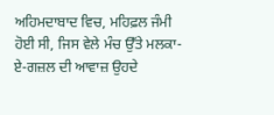ਅਹਿਮਦਾਬਾਦ ਵਿਚ, ਮਹਿਫ਼ਲ ਜੰਮੀ ਹੋਈ ਸੀ, ਜਿਸ ਵੇਲੇ ਮੰਚ ਉੱਤੇ ਮਲਕਾ-ਏ-ਗਜ਼ਲ ਦੀ ਆਵਾਜ਼ ਉਹਦੇ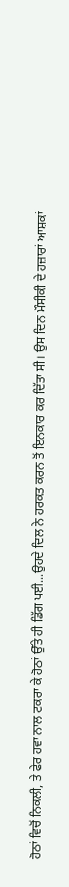ਹੋਠਾਂ ਵਿਚੋਂ ਨਿਕਲੀ, ਤੇ ਫੇਰ ਹਵਾ ਨਾਲ ਟਕਰਾ ਕੇ ਹੋਠਾਂ ਉੱਤੇ ਹੀ ਡਿੱਗ ਪਈ...ਉਹਦੇ ਦਿਲ ਨੇ ਹਰਕਤ ਕਰਨ ਤੋਂ ਇਨਕਾਰ ਕਰ ਦਿੱਤਾ ਸੀ। ਉਸ ਦਿਨ ਮੌਸੀਕੀ ਦੇ ਹਜ਼ਾਰਾਂ ਆਸ਼ਕਾਂ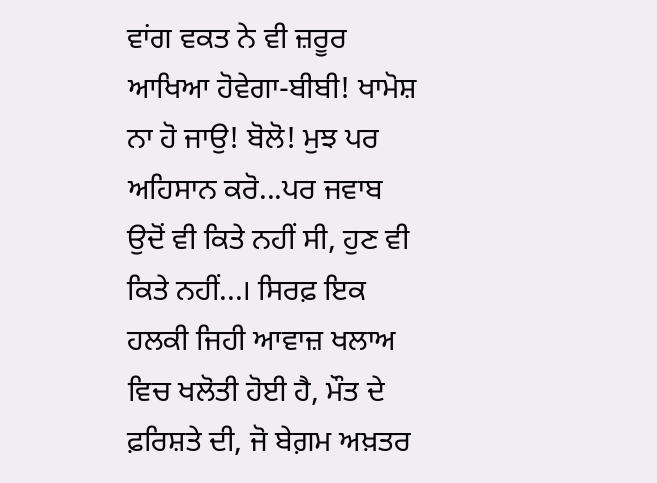ਵਾਂਗ ਵਕਤ ਨੇ ਵੀ ਜ਼ਰੂਰ ਆਖਿਆ ਹੋਵੇਗਾ-ਬੀਬੀ! ਖਾਮੋਸ਼ ਨਾ ਹੋ ਜਾਉ! ਬੋਲੋ! ਮੁਝ ਪਰ ਅਹਿਸਾਨ ਕਰੋ...ਪਰ ਜਵਾਬ ਉਦੋਂ ਵੀ ਕਿਤੇ ਨਹੀਂ ਸੀ, ਹੁਣ ਵੀ ਕਿਤੇ ਨਹੀਂ...। ਸਿਰਫ਼ ਇਕ ਹਲਕੀ ਜਿਹੀ ਆਵਾਜ਼ ਖਲਾਅ ਵਿਚ ਖਲੋਤੀ ਹੋਈ ਹੈ, ਮੌਤ ਦੇ ਫ਼ਰਿਸ਼ਤੇ ਦੀ, ਜੋ ਬੇਗ਼ਮ ਅਖ਼ਤਰ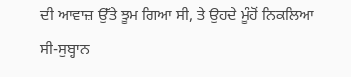ਦੀ ਆਵਾਜ਼ ਉੱਤੇ ਝੂਮ ਗਿਆ ਸੀ, ਤੇ ਉਹਦੇ ਮੂੰਹੋਂ ਨਿਕਲਿਆ ਸੀ-ਸੁਬ੍ਹਾਨ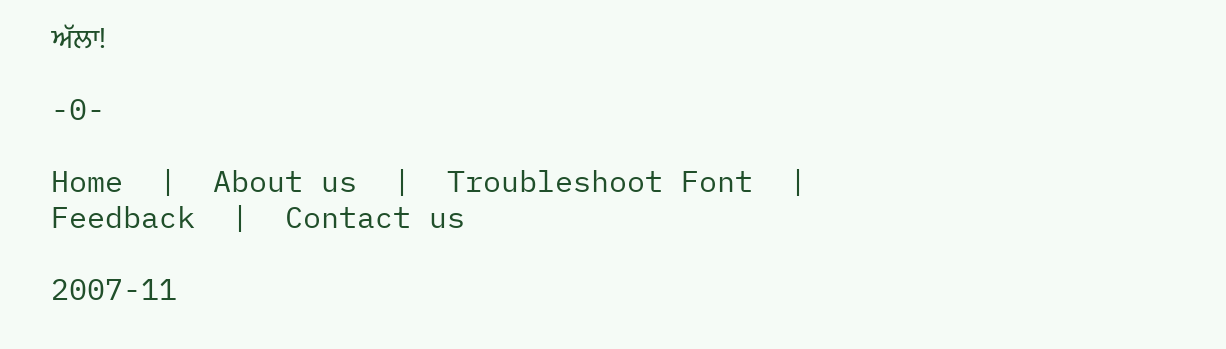ਅੱਲਾ!

-0-

Home  |  About us  |  Troubleshoot Font  |  Feedback  |  Contact us

2007-11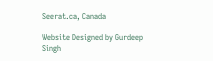Seerat.ca, Canada

Website Designed by Gurdeep Singh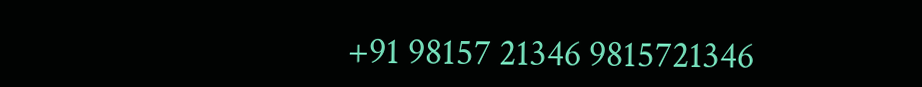+91 98157 21346 9815721346